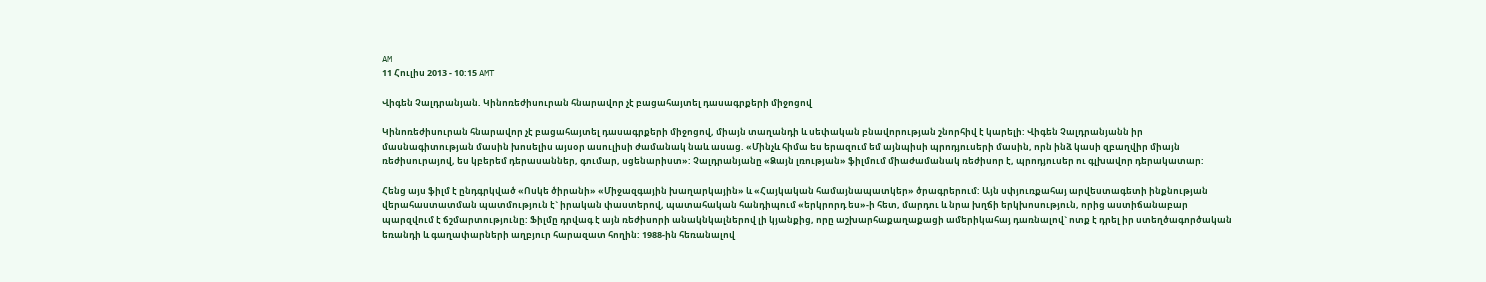AM
11 Հուլիս 2013 - 10:15 AMT

Վիգեն Չալդրանյան. Կինոռեժիսուրան հնարավոր չէ բացահայտել դասագրքերի միջոցով

Կինոռեժիսուրան հնարավոր չէ բացահայտել դասագրքերի միջոցով, միայն տաղանդի և սեփական բնավորության շնորհիվ է կարելի: Վիգեն Չալդրանյանն իր մասնագիտության մասին խոսելիս այսօր ասուլիսի ժամանակ նաև ասաց. «Մինչև հիմա ես երազում եմ այնպիսի պրոդյուսերի մասին, որն ինձ կասի զբաղվիր միայն ռեժիսուրայով, ես կբերեմ դերասաններ, գումար, սցենարիստ»: Չալդրանյանը «Ձայն լռության» ֆիլմում միաժամանակ ռեժիսոր է, պրոդյուսեր ու գլխավոր դերակատար:

Հենց այս ֆիլմ է ընդգրկված «Ոսկե ծիրանի» «Միջազգային խաղարկային» և «Հայկական համայնապատկեր» ծրագրերում: Այն սփյուռքահայ արվեստագետի ինքնության վերահաստատման պատմություն է` իրական փաստերով, պատահական հանդիպում «երկրորդ ես»-ի հետ, մարդու և նրա խղճի երկխոսություն, որից աստիճանաբար պարզվում է ճշմարտությունը: Ֆիլմը դրվագ է այն ռեժիսորի անակնկալներով լի կյանքից, որը աշխարհաքաղաքացի ամերիկահայ դառնալով` ոտք է դրել իր ստեղծագործական եռանդի և գաղափարների աղբյուր հարազատ հողին: 1988-ին հեռանալով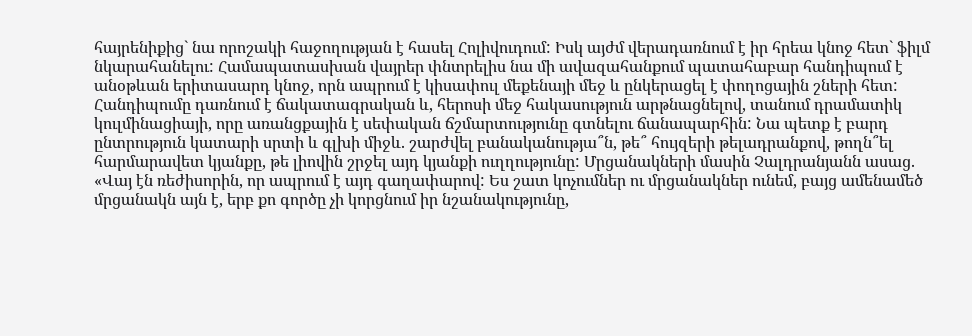հայրենիքից` նա որոշակի հաջողության է հասել Հոլիվուդում: Իսկ այժմ վերադառնում է իր հրեա կնոջ հետ` ֆիլմ նկարահանելու: Համապատասխան վայրեր փնտրելիս նա մի ավազահանքում պատահաբար հանդիպում է անօթևան երիտասարդ կնոջ, որն ապրում է կիսափուլ մեքենայի մեջ և ընկերացել է փողոցային շների հետ: Հանդիպումը դառնում է ճակատագրական և, հերոսի մեջ հակասություն արթնացնելով, տանում դրամատիկ կուլմինացիայի, որը առանցքային է սեփական ճշմարտությունը գտնելու ճանապարհին: Նա պետք է բարդ ընտրություն կատարի սրտի և գլխի միջև. շարժվել բանականությա՞ն, թե՞ հույզերի թելադրանքով, թողն՞ել հարմարավետ կյանքը, թե լիովին շրջել այդ կյանքի ուղղությունը: Մրցանակների մասին Չալդրանյանն ասաց. «Վայ էն ռեժիսորին, որ ապրում է այդ գաղափարով: Ես շատ կոչումներ ու մրցանակներ ունեմ, բայց ամենամեծ մրցանակն այն է, երբ քո գործը չի կորցնում իր նշանակությունը,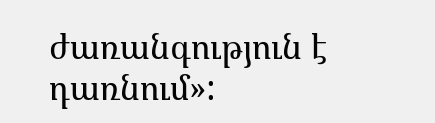ժառանգություն է դառնում»: